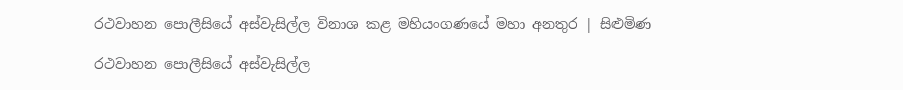රථවාහන පොලීසියේ අස්වැසිල්ල විනාශ කළ මහියංගණයේ මහා අනතුර | සිළුමිණ

රථවාහන පොලීසියේ අස්වැසිල්ල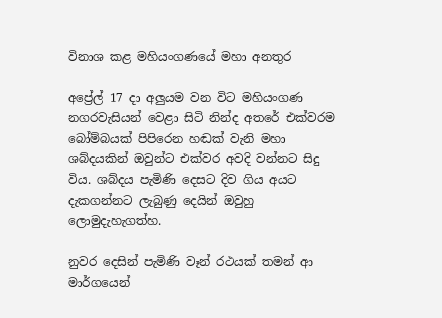විනාශ කළ මහියංගණයේ මහා අනතුර

අප්‍රේල් 17 දා අලුයම වන විට මහියංගණ නගරවැසියන් වෙළා සිටි නින්ද අතරේ එක්වරම බෝම්බයක් පිපිරෙන හඬක් වැනි මහා ශබ්දයකින් ඔවුන්ට එක්වර අවදි වන්නට සිදු විය. ශබ්දය පැමිණි දෙසට දිව ගිය අයට දැකගන්නට ලැබුණු දෙයින් ඔවුහු ලොමුදැහැගත්හ.

නුවර දෙසින් පැමිණි වෑන් රථයක් තමන් ආ මාර්ගයෙන්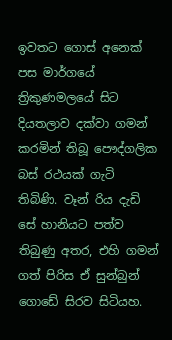ඉවතට ගොස් අනෙක් පස මාර්ගයේ ත්‍රිකුණමලයේ සිට දියතලාව දක්වා ගමන් කරමින් තිබූ පෞද්ගලික බස් රථයක් ගැටි තිබිණි. වෑන් රිය දැඩි සේ හානියට පත්ව තිබුණු අතර, එහි ගමන් ගත් පිරිස ඒ සුන්බුන් ගොඩේ සිරව සිටියහ.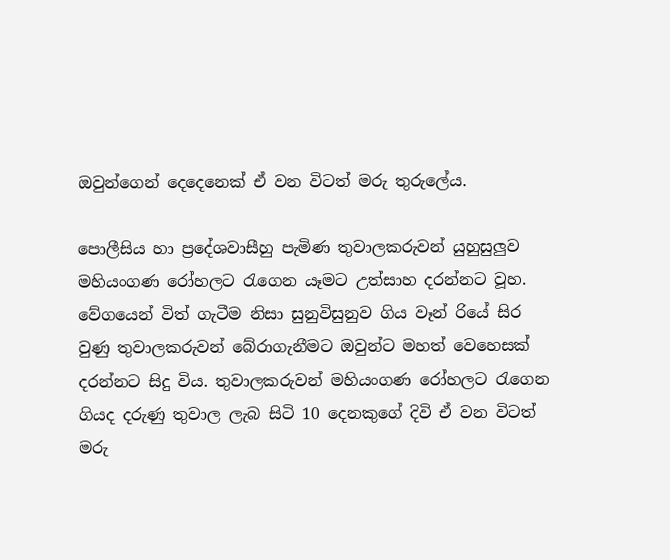ඔවුන්ගෙන් දෙදෙනෙක් ඒ වන විටත් මරු තුරුලේය.

පොලීසිය හා ප්‍රදේශවාසීහු පැමිණ තුවාලකරුවන් යුහුසුලුව මහියංගණ රෝහලට රැගෙන යෑමට උත්සාහ දරන්නට වූහ. වේගයෙන් විත් ගැටීම නිසා සුනුවිසුනුව ගිය වෑන් රියේ සිර වුණු තුවාලකරුවන් බේරාගැනීමට ඔවුන්ට මහත් වෙහෙසක් දරන්නට සිදු විය. තුවාලකරුවන් මහියංගණ රෝහලට රැගෙන ගියද දරුණු තුවාල ලැබ සිටි 10 දෙනකුගේ දිවි ඒ වන විටත් මරු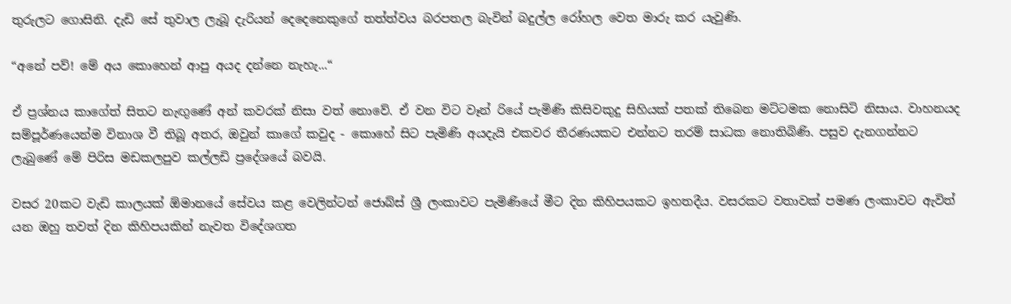තුරුලට ගොසිනි. දැඩි සේ තුවාල ලැබූ දැරියන් දෙදෙනෙකුගේ තත්ත්වය බරපතල බැවින් බදුල්ල රෝහල වෙත මාරු කර යැවුණි.

“අනේ පව්! මේ අය කො‍හෙන් ආපු අයද දන්නෙ නැහැ...“

ඒ ප්‍රශ්නය කාගේත් සිතට නැඟුණේ අන් කවරක් නිසා වත් නොවේ. ඒ වන විට වෑන් රියේ පැමිණි කිසිවකුදු සිහියක් පතක් තිබෙන මට්ටමක නොසිටි නිසාය. වාහනයද සම්පූර්ණයෙන්ම විනාශ වී තිබූ අතර, ඔවුන් කාගේ කවුද - කොහේ සිට පැමිණි අයදැයි එකවර තීරණයකට එන්නට තරම් සාධක නොතිබිණි. පසුව දැනගන්නට ලැබුණේ මේ පිරිස මඩකලපුව කල්ලඩි ප්‍රදේශයේ බවයි.

වසර 20කට වැඩි කාලයක් ඕමානයේ සේවය කළ වෙලින්ටන් ජොබ්ස් ශ්‍රී ලංකාවට පැමිණියේ මීට දින කිහිපයකට ඉහතදීය. වසරකට වතාවක් පමණ ලංකාවට ඇවිත් යන ඔහු තවත් දින කිහිපයකින් නැවත විදේශගත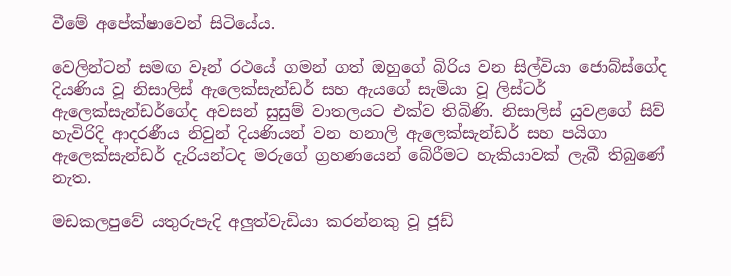වීමේ අපේක්ෂාවෙන් සිටියේය.

වෙලින්ටන් සමඟ වෑන් රථයේ ගමන් ගත් ඔහුගේ බිරිය වන සිල්වියා ජොබ්ස්ගේද දියණිය වූ නිසාලිස් ඇලෙක්සැන්ඩර් සහ ඇයගේ සැමියා වූ ලිස්ටර් ඇලෙක්සැන්ඩර්ගේද අවසන් සුසුම් වාතලයට එක්ව තිබිණි. නිසාලිස් යුවළගේ සිව් හැවිරිදි ආදරණීය නිවුන් දියණියන් වන හනාලි ඇලෙක්සැන්ඩර් සහ පයිගා ඇලෙක්සැන්ඩර් දැරියන්ටද මරුගේ ග්‍රහණයෙන් බේරීමට හැකියාවක් ලැබී තිබුණේ නැත.

මඩකලපුවේ යතුරුපැදි අලුත්වැඩියා කරන්නකු වූ ජූඩ්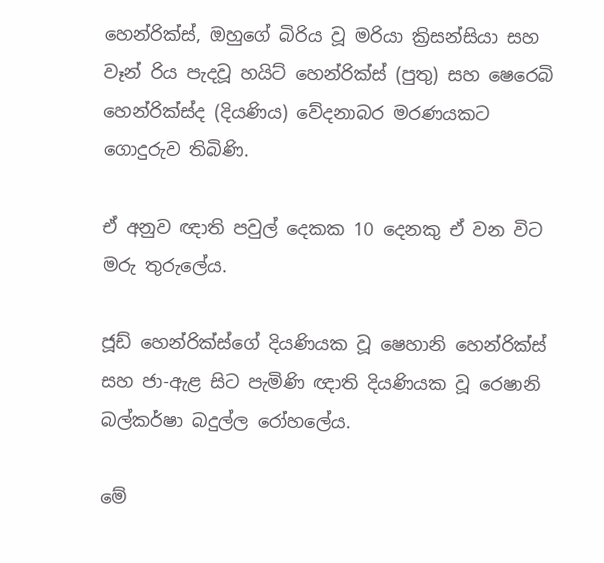හෙන්රික්ස්, ඔහුගේ බිරිය වූ මරියා ක්‍රිසන්සියා සහ වෑන් රිය පැදවූ හයිට් හෙන්රික්ස් (පුතු) සහ ෂෙරෙබි හෙන්රික්ස්ද (දියණිය) වේදනාබර මරණයකට ගොදුරුව තිබිණි.

ඒ අනුව ඥාති පවුල් දෙකක 10 දෙනකු ඒ වන විට මරු තුරුලේය‍.

ජූඩ් හෙන්රික්ස්ගේ දියණියක වූ ෂෙහානි හෙන්රික්ස් සහ ජා-ඇළ සිට පැමිණි ඥාති දියණියක වූ රෙෂානි බල්කර්ෂා බදුල්ල රෝහලේය.

මේ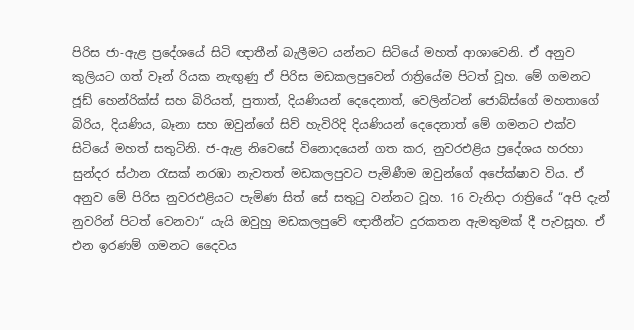පිරිස ජා-ඇළ ප්‍රදේශයේ සිටි ඥාතීන් බැලීමට යන්නට සිටියේ මහත් ආශාවෙනි. ඒ අනුව කුලියට ගත් වෑන් රියක නැඟුණු ඒ පිරිස මඩකලපුවෙන් රාත්‍රියේම පිටත් වූහ. මේ ගමනට ජූඩ් හෙන්රික්ස් සහ බිරියත්, පුතාත්, දියණියන් දෙදෙනාත්, වෙලින්ටන් ජොබ්ස්ගේ මහතාගේ බිරිය, දියණිය, බෑනා සහ ඔවුන්ගේ සිව් හැවිරිදි දියණියන් දෙදෙනාත් මේ ගමනට එක්ව සිටියේ මහත් සතුටිනි. ජ-ඇළ නිවෙසේ විනොදයෙන් ගත කර, නුවරඑළිය ප්‍රදේශය හරහා සුන්දර ස්ථාන රැසක් නරඹා නැවතත් මඩකලපුවට පැමිණීම ඔවුන්ගේ අපේක්ෂාව විය. ඒ අනුව මේ පිරිස නුවරඑළියට පැමිණ සිත් සේ සතුටු වන්නට වූහ. 16 වැනිදා රාත්‍රියේ “අපි දැන් නුවරින් පිටත් වෙනවා“ යැයි ඔවුහු මඩකලපුවේ ඥාතීන්ට දුරකතන ඇමතුමක් දී පැවසූහ. ඒ එන ඉරණම් ගමනට දෛවය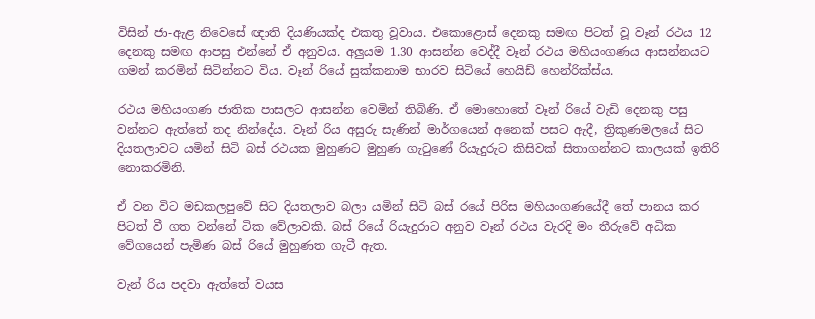විසින් ජා-ඇළ නිවෙසේ ඥාති දියණියක්ද එකතු වූවාය. එකොළොස් දෙනකු සමඟ පිටත් වූ වෑන් රථය 12 දෙනකු සමඟ ආපසු එන්නේ ඒ අනුවය. අලුයම 1.30 ආසන්න වෙද්දී වෑන් රථය මහියංගණය ආසන්නයට ගමන් කරමින් සිටින්නට විය. වෑන් රියේ සුක්කනාම භාරව සිටියේ හෙයිඩ් හෙන්රික්ස්ය.

රථය මහියංගණ ජාතික පාසලට ආසන්න වෙමින් තිබිණි. ඒ මොහොතේ වෑන් රියේ වැඩි දෙනකු පසු වන්නට ඇත්තේ තද නින්දේය. වෑන් රිය අසුරු සැණින් මාර්ගයෙන් අනෙක් පසට ඇදී, ත්‍රිකුණමලයේ සිට දියතලාවට යමින් සිටි බස් රථයක මුහුණට මුහුණ ගැටුණේ රියැදුරුට කිසිවක් සිතාගන්නට කාලයක් ඉතිරි නොකරමිනි.

ඒ වන විට මඩකලපුවේ සිට දියතලාව බලා යමින් සිටි බස් රයේ පිරිස මහියංගණයේදී තේ පානය කර පිටත් වී ගත වන්නේ ටික වේලාවකි. බස් රියේ රියැදුරාට අනුව වෑන් රථය වැරදි මං තීරුවේ අධික වේගයෙන් පැමිණ බස් රියේ මුහුණත ගැටී ඇත.

වැන් රිය පදවා ඇත්තේ වයස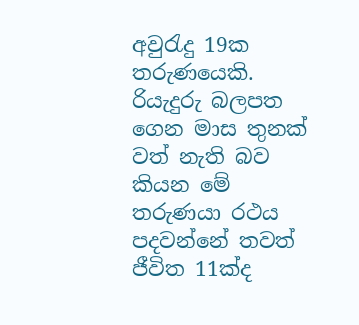අවුරැදු 19ක තරුණයෙකි. රියැදුරු බලපත ගෙන මාස තුනක් වත් නැති බව කියන මේ තරුණයා රථය පදවන්නේ තවත් ජීවිත 11ක්ද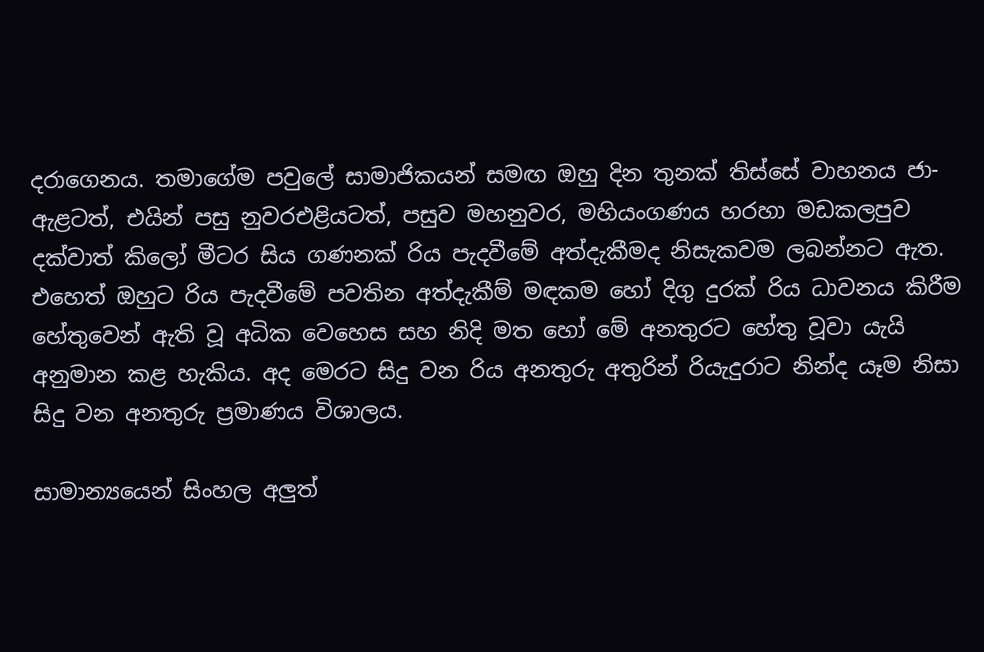දරාගෙනය. තමාගේම පවුලේ සාමාජිකයන් සමඟ ඔහු දින තුනක් තිස්සේ වාහනය ජා-ඇළටත්, එයින් පසු නුවරඑළියටත්, පසුව මහනුවර, මහියංගණය හරහා මඩකලපුව දක්වාත් කිලෝ මීටර සිය ගණනක් රිය පැදවීමේ අත්දැකීමද නිසැකවම ලබන්නට ඇත. එහෙත් ඔහුට රිය පැදවීමේ පවතින අත්දැකීම් මඳකම හෝ දිගු දුරක් රිය ධාවනය කිරීම හේතුවෙන් ඇති වූ අධික වෙහෙස සහ නිදි මත හෝ මේ අනතුරට හේතු වූවා යැයි අනුමාන කළ හැකිය. අද මෙරට සිදු වන රිය අනතුරු අතුරින් රියැදුරාට නින්ද යෑම නිසා සිදු වන අනතුරු ප්‍රමාණය විශාලය.

සාමාන්‍යයෙන් සිංහල අලුත්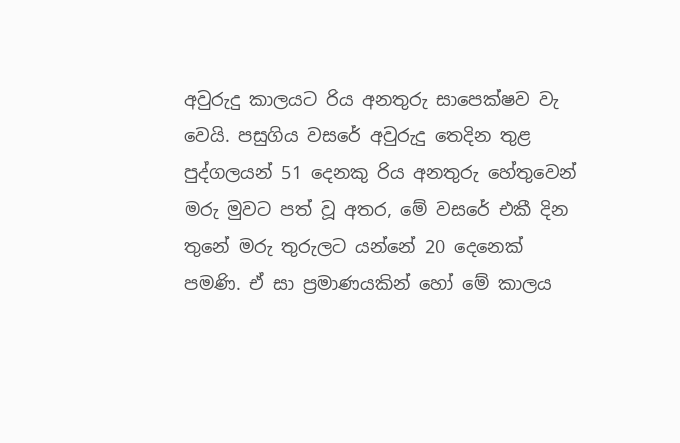අවුරුදු කාලයට රිය අනතුරු සාපෙක්ෂව වැ වෙයි. පසුගිය වසරේ අවුරුදු තෙදින තුළ පුද්ගලයන් 51 දෙනකු රිය අනතුරු හේතුවෙන් මරු මුවට පත් වූ අතර, මේ වසරේ එකී දින තුනේ මරු තුරුලට යන්නේ 20 දෙනෙක් පමණි. ඒ සා ප්‍රමාණයකින් හෝ මේ කාලය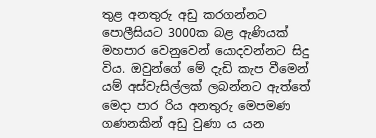තුළ අනතුරු අඩු කරගන්නට පොලීසියට 3000ක බළ ඇණියක් මහපාර වෙනුවෙන් යොදවන්නට සිදු විය. ඔවුන්ගේ මේ දැඩි කැප වීමෙන් යම් අස්වැසිල්ලක් ලබන්නට ඇත්තේ මෙදා පාර රිය අනතුරු මෙපමණ ගණනකින් අඩු වුණා ය යන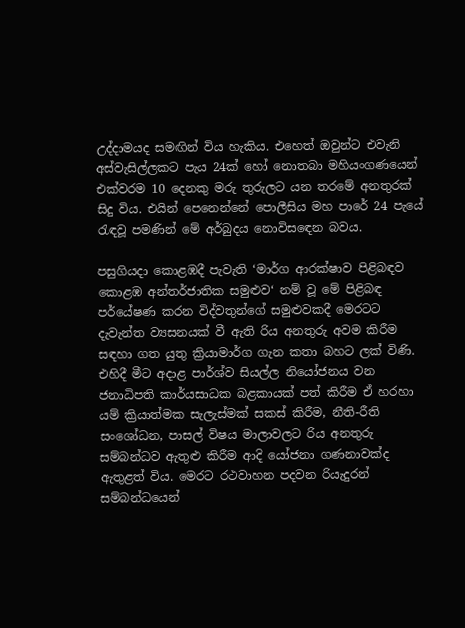උද්දාමයද සමඟින් විය හැකිය. එහෙත් ඔවුන්ට එවැනි අස්වැසිල්ලකට පැය 24ක් හෝ නොතබා මහියංගණයෙන් එක්වරම 10 දෙනකු මරු තුරුලට යන තරමේ අනතුරක් සිදු විය. එයින් පෙනෙන්නේ පොලීසිය මහ පාරේ 24 පැයේ රැඳවූ පමණින් මේ අර්බුදය නොවිසඳෙන බවය.

පසුගියදා කොළඹදී පැවැති ‘මාර්ග ආරක්ෂාව පිළිබඳව කොළඹ අන්තර්ජාතික සමුළුව‘ නම් වූ මේ පිළිබඳ පර්යේෂණ කරන විද්වතුන්ගේ සමුළුවකදී මෙරටට දැවැන්ත ව්‍යසනයක් වී ඇති රිය අනතුරු අවම කිරීම සඳහා ගත යුතු ක්‍රියාමාර්ග ගැන කතා බහට ලක් විණි. එහිදී මීට අදාළ පාර්ශ්ව සියල්ල නියෝජනය වන ජනාධිපති කාර්යසාධක බළකායක් පත් කිරීම ඒ හරහා යම් ක්‍රියාත්මක සැලැස්මක් සකස් කිරීම, නීති-රීති සංශෝධන, පාසල් විෂය මාලාවලට රිය අනතුරු සම්බන්ධව ඇතුළු කිරීම ආදි යෝජනා ගණනාවක්ද ඇතුළත් විය. මෙරට රථවාහන පදවන රියැදුරන් සම්බන්ධයෙන්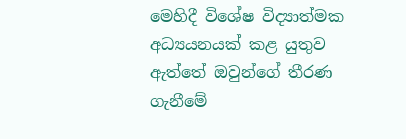මෙහිදී විශේෂ විද්‍යාත්මක අධ්‍යයනයක් කළ යුතුව ඇත්තේ ඔවුන්ගේ තීරණ ගැනීමේ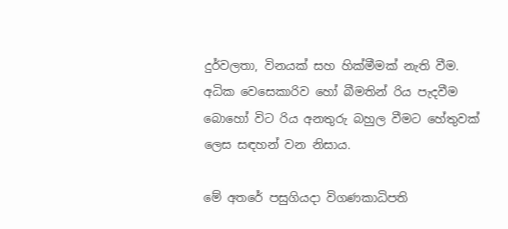දුර්වලතා, විනයක් සහ හික්මීමක් නැති වීම. අධික වෙසෙකාරිව හෝ බීමතින් රිය පැදවීම බොහෝ විට රිය අනතුරු බහුල වීමට හේතුවක් ලෙස සඳහන් වන නිසාය.

මේ අතරේ පසුගියදා විගණකාධිපති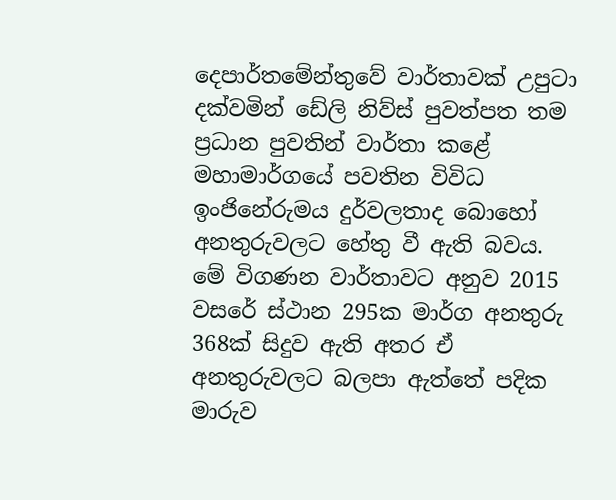දෙපාර්තමේන්තුවේ වාර්තාවක් උපුටා දක්වමින් ඩේලි නිව්ස් පුවත්පත තම ප්‍රධාන පුවතින් වාර්තා කළේ මහාමාර්ගයේ පවතින විවිධ ඉංජිනේරුමය දුර්වලතාද බොහෝ අනතුරුවලට හේතු වී ඇති බවය. මේ විගණන වාර්තාවට අනුව 2015 වසරේ ස්ථාන 295ක මාර්ග අනතුරු 368ක් සිදුව ඇති අතර ඒ අනතුරුවලට බලපා ඇත්තේ පදික මාරුව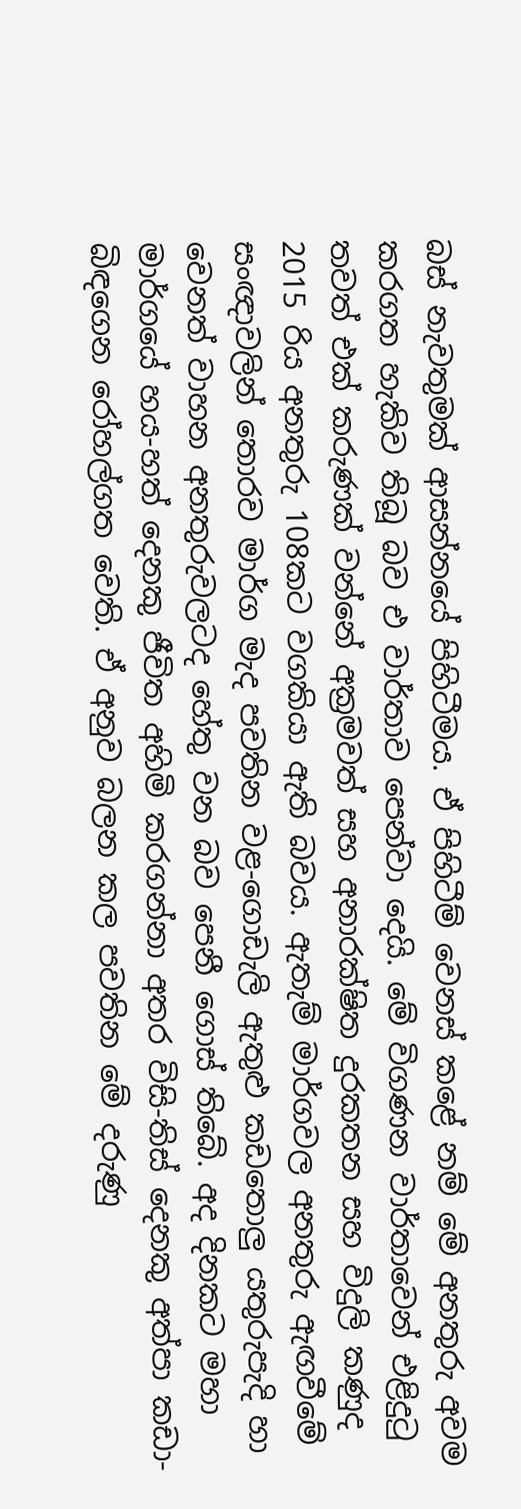බස් නැවතුමක් ආසන්නයේ පිහිටීමය. ඒ පිහිටීම් වෙනස් කළේ නම් මේ අනතුරු අවම කරගත හැකිව තිබූ බව එ වාර්තාව පෙන්වා දෙයි. මේ විගණන වාර්තාවෙන් එළිදුටු තවත් එක් කරුණක් වන්නේ අක්‍රමවත් සහ අනාරක්ෂිත දුරකතන සහ විදුලි කණුද 2015 රිය අනතුරු 108කට වගකියා ඇති බවය. ඇතැම් මාර්ගවල අනතුරු ඇඟවීමේ සංඥාවලින් තොරව මාර්ග මැද පවතින වළ-ගොඩැලි ඇතුළු කඩතොලු යතුරුපැදි හා වෙනත් වාහන අනතුරුවලටද හේතු වන බව පෙනී ගොස් තිබේ. අද දිනකට මහා මාර්ගයේ හය-හත් දෙනකු ජීවිත අහිමි කරගන්නා අතර විසි-තිස් දෙනකු අත්පා කඩා-බිඳගෙන රෝහල්ගත වෙති. ඒ අනුව බලන කල පවතින මේ දරුණු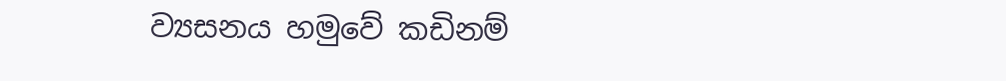ව්‍යසනය හමුවේ කඩිනම්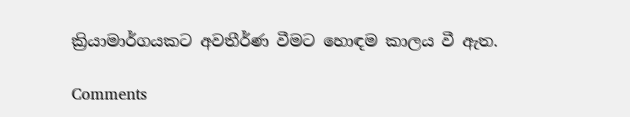ක්‍රියාමාර්ගයකට අවතීර්ණ වීමට හොඳම කාලය වී ඇත.

Comments